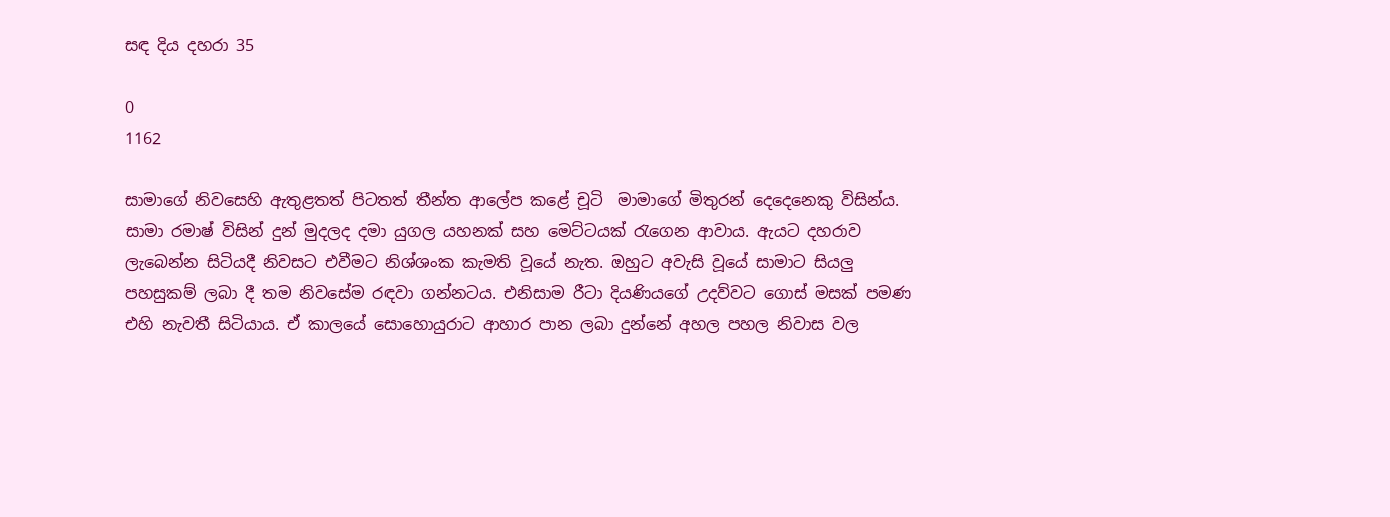සඳ දිය දහරා 35

0
1162

සාමාගේ නිවසෙහි ඇතුළතත් පිටතත් තීන්ත ආලේප කළේ චූටි  මාමාගේ මිතුරන් දෙදෙනෙකු විසින්ය. සාමා රමාෂ් විසින් දුන් මුදලද දමා යුගල යහනක් සහ මෙට්ටයක් රැගෙන ආවාය. ඇයට දහරාව ලැබෙන්න සිටියදී නිවසට එවීමට නිශ්ශංක කැමති වූයේ නැත. ඔහුට අවැසි වූයේ සාමාට සියලු පහසුකම් ලබා දී තම නිවසේම රඳවා ගන්නටය. එනිසාම රීටා දියණියගේ උදව්වට ගොස් මසක් පමණ එහි නැවතී සිටියාය. ඒ කාලයේ සොහොයුරාට ආහාර පාන ලබා දුන්නේ අහල පහල නිවාස වල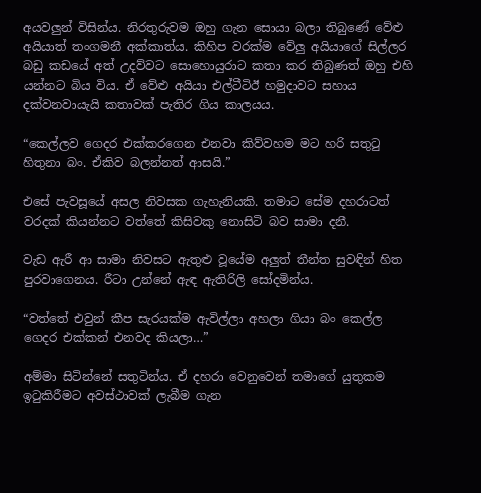අයවලුන් විසින්ය. නිරතුරුවම ඔහු ගැන සොයා බලා තිබුණේ වේළු අයියාත් තංගමනී අක්කාත්ය. කිහිප වරක්ම වේලු අයියාගේ සිල්ලර බඩු කඩයේ අත් උදව්වට සොහොයුරාට කතා කර තිබුණත් ඔහු එහි යන්නට බිය විය. ඒ වේළු අයියා එල්ටීටිඊ හමුදාවට සහාය දක්වනවායැයි කතාවක් පැතිර ගිය කාලයය.

“කෙල්ලව ගෙදර එක්කරගෙන එනවා කිව්වහම මට හරි සතුටු හිතුනා බං. ඒකිව බලන්නත් ආසයි.”

එසේ පැවසූයේ අසල නිවසක ගැහැනියකි. තමාට සේම දහරාටත් වරදක් කියන්නට වත්තේ කිසිවකු නොසිටි බව සාමා දනී.

වැඩ ඇරී ආ සාමා නිවසට ඇතුළු වූයේම අලුත් තීන්ත සුවඳින් හිත පුරවාගෙනය. රීටා උන්නේ ඇඳ ඇතිරිලි සෝදමින්ය.

“වත්තේ එවුන් කීප සැරයක්ම ඇවිල්ලා අහලා ගියා බං කෙල්ල ගෙදර එක්කන් එනවද කියලා…”

අම්මා සිටින්නේ සතුටින්ය. ඒ දහරා වෙනුවෙන් තමාගේ යුතුකම ඉටුකිරීමට අවස්ථාවක් ලැබීම ගැන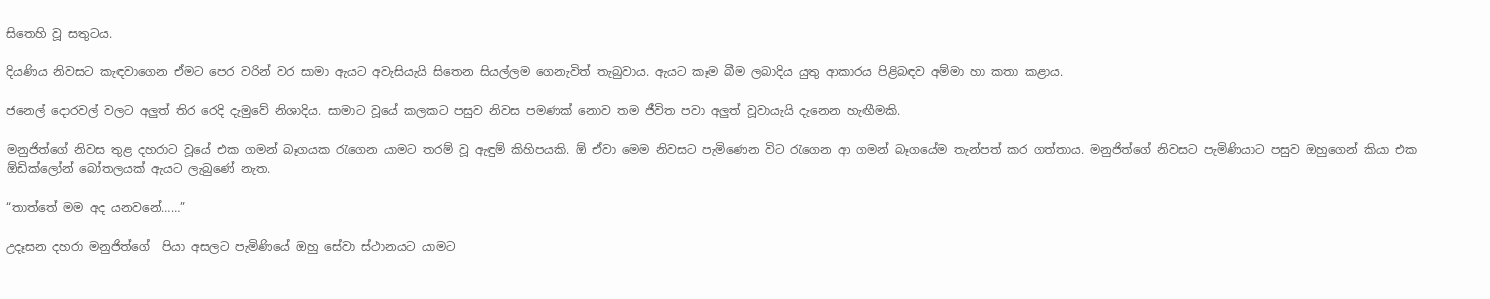සිතෙහි වූ සතුටය.

දියණිය නිවසට කැඳවාගෙන ඒමට පෙර වරින් වර සාමා ඇයට අවැසියැයි සිතෙන සියල්ලම ගෙනැවිත් තැබුවාය. ඇයට කෑම බීම ලබාදිය යුතු ආකාරය පිළිබඳව අම්මා හා කතා කළාය.

ජනෙල් දොරවල් වලට අලුත් තිර රෙදි දැමුවේ නිශාදිය. සාමාට වූයේ කලකට පසුව නිවස පමණක් නොව තම ජීවිත පවා අලුත් වූවායැයි දැනෙන හැඟීමකි.

මනුජිත්ගේ නිවස තුළ දහරාට වූයේ එක ගමන් බෑගයක රැගෙන යාමට තරම් වූ ඇඳුම් කිහිපයකි. ඕ ඒවා මෙම නිවසට පැමිණෙන විට රැගෙන ආ ගමන් බෑගයේම තැන්පත් කර ගත්තාය. මනුජිත්ගේ නිවසට පැමිණියාට පසුව ඔහුගෙන් කියා එක ඕඩික්ලෝන් බෝතලයක් ඇයට ලැබුණේ නැත.

“තාත්තේ මම අද යනවනේ……”

උදෑසන දහරා මනුජිත්ගේ  පියා අසලට පැමිණියේ ඔහු සේවා ස්ථානයට යාමට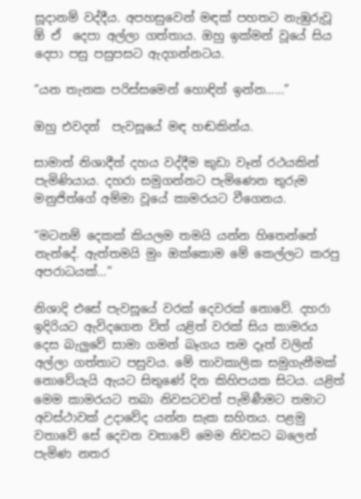සූදානම් වද්දීය. අපහසුවෙන් මඳක් පහතට නැඹුරුවූ ඕ ඒ  දෙපා අල්ලා ගත්තාය. ඔහු ඉක්මන් වූයේ සිය දෙපා පසු පසුපසට ඇදගන්නටය.

“යන තැනක පරිස්සමෙන් හොඳින් ඉන්න……”

ඔහු එවදන්  පැවසූයේ මඳ හඬකින්ය.

සාමාත් නිශාදීත් දහය වද්දීම කුඩා වෑන් රථයකින් පැමිණියාය. දහරා සමුගන්නට පැමිණෙන තුරුම මනුජිත්ගේ අම්මා වූයේ කාමරයට වීගෙනය.

“මටනම් දෙකක් කියලම තමයි යන්න හිතෙන්නේ නැන්දේ. ඇත්තමයි මුං ඔක්කොම මේ කෙල්ලට කරපු අපරාධයක්…”

නිශාදි එසේ පැවසූයේ වරක් දෙවරක් නොවේ. දහරා ඉදිරියට ඇවිදගෙන විත් යළිත් වරක් සිය කාමරය දෙස බැලුවේ සාමා ගමන් බෑගය තම දෑත් වලින් අල්ලා ගත්තාට පසුවය. මේ තාවකාලික සමුගැනීමක් නොවේයැයි ඇයට සිතුණේ දින කිහිපයක සිටය. යළිත් මෙම කාමරයට තබා නිවසටවත් පැමිණීමට තමාට අවස්ථාවක් උදාවේද යන්න සැක සහිතය. පළමු වතාවේ සේ දෙවන වතාවේ මෙම නිවසට බලෙන් පැමිණ නතර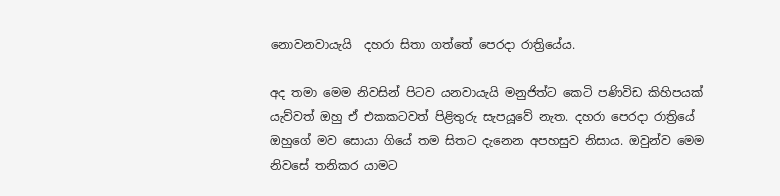නොවනවායැයි  දහරා සිතා ගත්තේ පෙරදා රාත්‍රියේය.

අද තමා මෙම නිවසින් පිටව යනවායැයි මනුජිත්ට කෙටි පණිවිඩ කිහිපයක් යැව්වත් ඔහු ඒ එකකටවත් පිළිතුරු සැපයූවේ නැත. දහරා පෙරදා රාත්‍රියේ ඔහුගේ මව සොයා ගියේ තම සිතට දැනෙන අපහසුව නිසාය. ඔවුන්ව මෙම නිවසේ තනිකර යාමට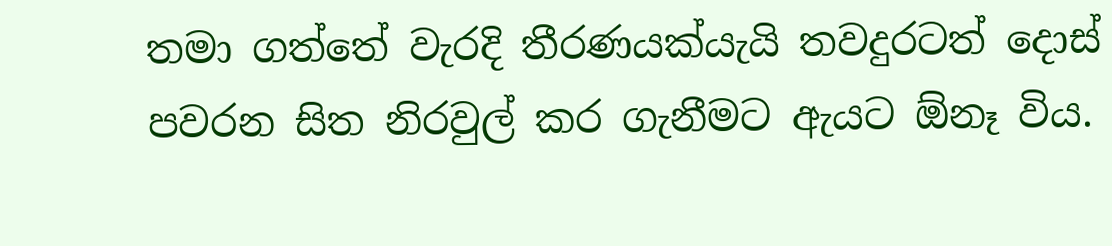තමා ගත්තේ වැරදි තීරණයක්යැයි තවදුරටත් දොස් පවරන සිත නිරවුල් කර ගැනීමට ඇයට ඕනෑ විය.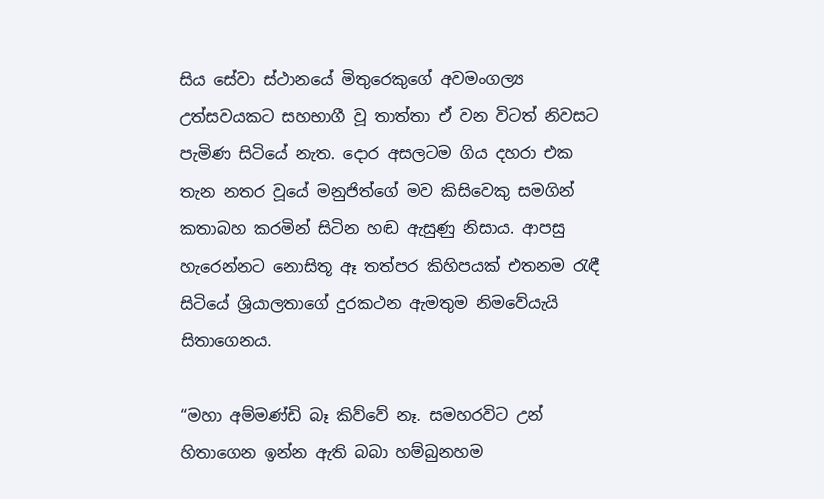සිය සේවා ස්ථානයේ මිතුරෙකුගේ අවමංගල්‍ය උත්සවයකට සහභාගී වූ තාත්තා ඒ වන විටත් නිවසට පැමිණ සිටියේ නැත. දොර අසලටම ගිය දහරා එක තැන නතර වූයේ මනුජිත්ගේ මව කිසිවෙකු සමගින් කතාබහ කරමින් සිටින හඬ ඇසුණු නිසාය. ආපසු හැරෙන්නට නොසිතූ ඈ තත්පර කිහිපයක් එතනම රැඳී සිටියේ ශ්‍රියාලතාගේ දුරකථන ඇමතුම නිමවේයැයි සිතාගෙනය.

“මහා අම්මණ්ඩි බෑ කිව්වේ නෑ. සමහරවිට උන් හිතාගෙන ඉන්න ඇති බබා හම්බුනහම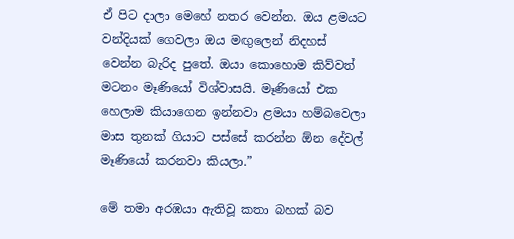ඒ පිට දාලා මෙහේ නතර වෙන්න. ඔය ළමයට වන්දියක් ගෙවලා ඔය මඟුලෙන් නිදහස් වෙන්න බැරිද පුතේ. ඔයා කොහොම කිව්වත් මටනං මෑණියෝ විශ්වාසයි. මෑණියෝ එක හෙලාම කියාගෙන ඉන්නවා ළමයා හම්බවෙලා මාස තුනක් ගියාට පස්සේ කරන්න ඕන දේවල් මෑණියෝ කරනවා කියලා.”

මේ තමා අරඹයා ඇතිවූ කතා බහක් බව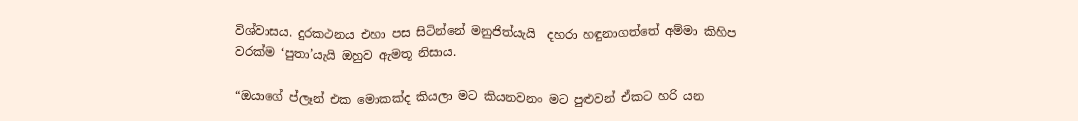විශ්වාසය. දුරකථනය එහා පස සිටින්නේ මනුජිත්යැයි  දහරා හඳුනාගත්තේ අම්මා කිහිප වරක්ම ‘පුතා’යැයි ඔහුව ඇමතූ නිසාය.

“ඔයාගේ ප්ලෑන් එක මොකක්ද කියලා මට කියනවනං මට පුළුවන් ඒකට හරි යන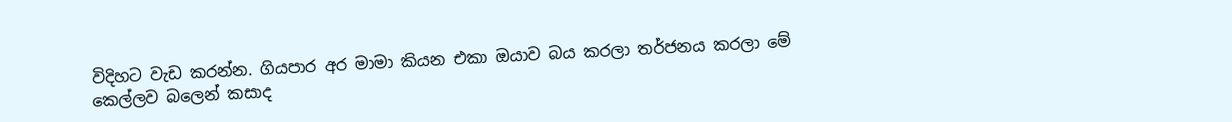විදිහට වැඩ කරන්න. ගියපාර අර මාමා කියන එකා ඔයාව බය කරලා තර්ජනය කරලා මේ කෙල්ලව බලෙන් කසාද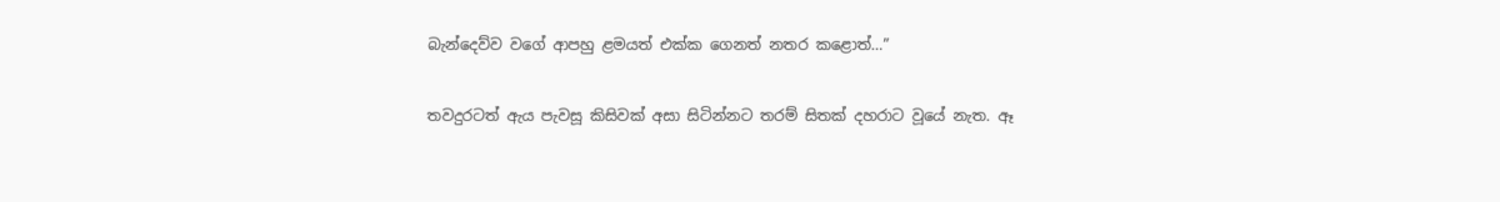බැන්දෙව්ව වගේ ආපහු ළමයත් එක්ක ගෙනත් නතර කළොත්…”

තවදුරටත් ඇය පැවසූ කිසිවක් අසා සිටින්නට තරම් සිතක් දහරාට වූයේ නැත. ඈ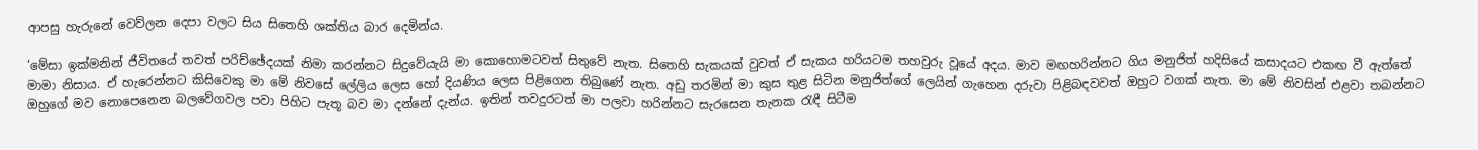ආපසු හැරුනේ වෙව්ලන දෙපා වලට සිය සිතෙහි ශක්තිය බාර දෙමින්ය.

‘මේසා ඉක්මනින් ජීවිතයේ තවත් පරිච්ඡේදයක් නිමා කරන්නට සිදුවේයැයි මා කොහොමටවත් සිතුවේ නැත. සිතෙහි සැකයක් වුවත් ඒ සැකය හරියටම තහවුරු වූයේ අදය. මාව මඟහරින්නට ගිය මනුජිත් හදිසියේ කසාදයට එකඟ වී ඇත්තේ මාමා නිසාය. ඒ හැරෙන්නට කිසිවෙකු මා මේ නිවසේ ලේලිය ලෙස හෝ දියණිය ලෙස පිළිගෙන තිබුණේ නැත. අඩු තරමින් මා කුස තුළ සිටින මනුජිත්ගේ ලෙයින් ගැහෙන දරුවා පිළිබඳවවත් ඔහුට වගක් නැත. මා මේ නිවසින් එළවා තබන්නට ඔහුගේ මව නොපෙනෙන බලවේගවල පවා පිහිට පැතූ බව මා දන්නේ දැන්ය. ඉතින් තවදුරටත් මා පලවා හරින්නට සැරසෙන තැනක රැඳී සිටීම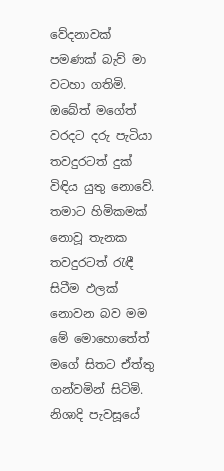වේදනාවක් පමණක් බැව් මා වටහා ගතිමි. ඔබේත් මගේත් වරදට දරු පැටියා තවදුරටත් දුක් විඳිය යුතු නොවේ. තමාට හිමිකමක් නොවූ තැනක තවදුරටත් රැඳී සිටීම ඵලක් නොවන බව මම මේ මොහොතේත් මගේ සිතට ඒත්තු ගන්වමින් සිටිමි. නිශාදි පැවසූයේ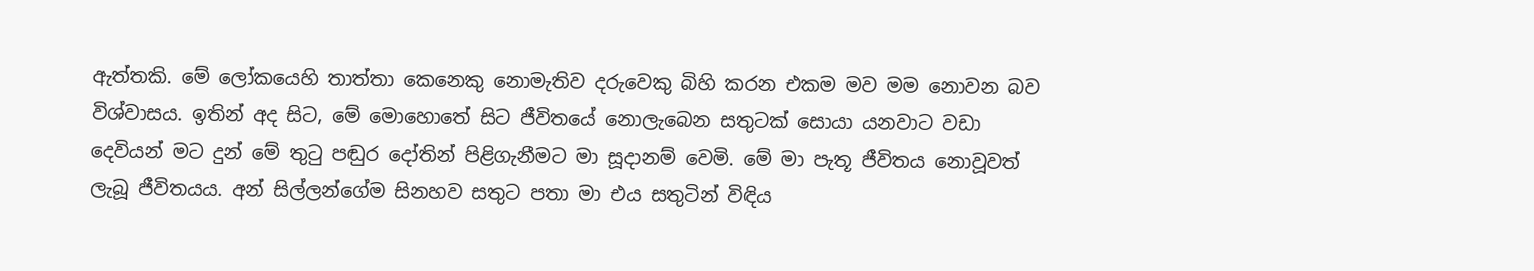ඇත්තකි. මේ ලෝකයෙහි තාත්තා කෙනෙකු නොමැතිව දරුවෙකු බිහි කරන එකම මව මම නොවන බව විශ්වාසය. ඉතින් අද සිට, මේ මොහොතේ සිට ජීවිතයේ නොලැබෙන සතුටක් සොයා යනවාට වඩා දෙවියන් මට දුන් මේ තුටු පඬුර දෝතින් පිළිගැනීමට මා සූදානම් වෙමි. මේ මා පැතූ ජීවිතය නොවූවත් ලැබූ ජීවිතයය. අන් සිල්ලන්ගේම සිනහව සතුට පතා මා එය සතුටින් විඳිය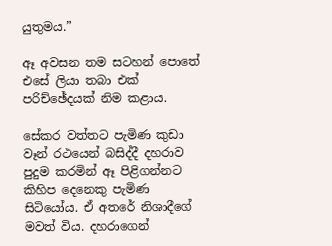යුතුමය.”

ඈ අවසන තම සටහන් පොතේ එසේ ලියා තබා එක් පරිච්ඡේදයක් නිම කළාය.

සේකර වත්තට පැමිණ කුඩා වෑන් රථයෙන් බසිද්දී දහරාව පුදුම කරමින් ඈ පිළිගන්නට කිහිප දෙනෙකු පැමිණ සිටියෝය. ඒ අතරේ නිශාදීගේ මවත් විය. දහරාගෙන්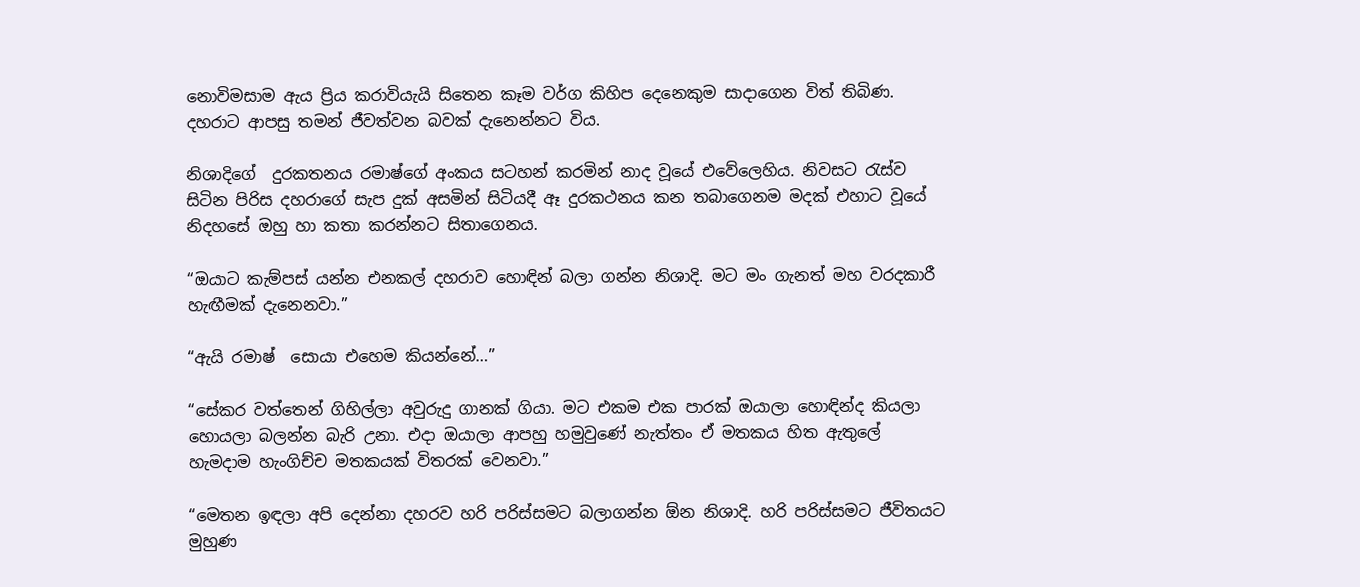නොවිමසාම ඇය ප්‍රිය කරාවියැයි සිතෙන කෑම වර්ග කිහිප දෙනෙකුම සාදාගෙන විත් තිබිණ. දහරාට ආපසු තමන් ජීවත්වන බවක් දැනෙන්නට විය.

නිශාදිගේ  දුරකතනය රමාෂ්ගේ අංකය සටහන් කරමින් නාද වූයේ එවේලෙහිය. නිවසට රැස්ව සිටින පිරිස දහරාගේ සැප දුක් අසමින් සිටියදී ඈ දුරකථනය කන තබාගෙනම මදක් එහාට වූයේ නිදහසේ ඔහු හා කතා කරන්නට සිතාගෙනය.

“ඔයාට කැම්පස් යන්න එනකල් දහරාව හොඳින් බලා ගන්න නිශාදි. මට මං ගැනත් මහ වරදකාරී හැඟීමක් දැනෙනවා.”

“ඇයි රමාෂ්  සොයා එහෙම කියන්නේ…”

“සේකර වත්තෙන් ගිහිල්ලා අවුරුදු ගානක් ගියා. මට එකම එක පාරක් ඔයාලා හොඳින්ද කියලා හොයලා බලන්න බැරි උනා. එදා ඔයාලා ආපහු හමුවුණේ නැත්තං ඒ මතකය හිත ඇතුලේ හැමදාම හැංගිච්ච මතකයක් විතරක් වෙනවා.”

“මෙතන ඉඳලා අපි දෙන්නා දහරව හරි පරිස්සමට බලාගන්න ඕන නිශාදි. හරි පරිස්සමට ජීවිතයට මුහුණ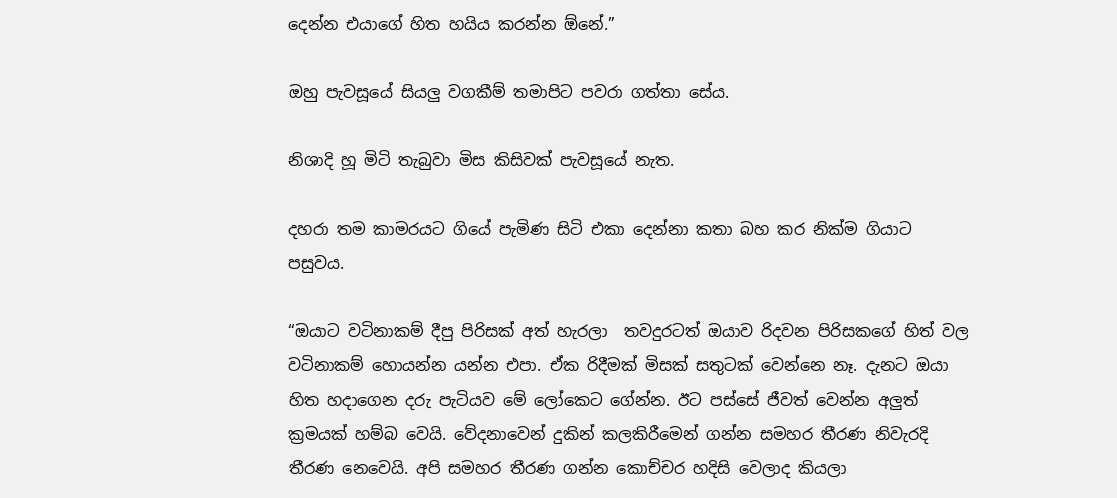දෙන්න එයාගේ හිත හයිය කරන්න ඕනේ.”

ඔහු පැවසූයේ සියලු වගකීම් තමාපිට පවරා ගත්තා සේය.

නිශාදි හූ මිටි තැබුවා මිස කිසිවක් පැවසූයේ නැත.

දහරා තම කාමරයට ගියේ පැමිණ සිටි එකා දෙන්නා කතා බහ කර නික්ම ගියාට පසුවය.

“ඔයාට වටිනාකම් දීපු පිරිසක් අත් හැරලා  තවදුරටත් ඔයාව රිදවන පිරිසකගේ හිත් වල වටිනාකම් හොයන්න යන්න එපා. ඒක රිදීමක් මිසක් සතුටක් වෙන්නෙ නෑ. දැනට ඔයා හිත හදාගෙන දරු පැටියව මේ ලෝකෙට ගේන්න. ඊට පස්සේ ජීවත් වෙන්න අලුත් ක්‍රමයක් හම්බ වෙයි. වේදනාවෙන් දුකින් කලකිරීමෙන් ගන්න සමහර තීරණ නිවැරදි තීරණ නෙවෙයි. අපි සමහර තීරණ ගන්න කොච්චර හදිසි වෙලාද කියලා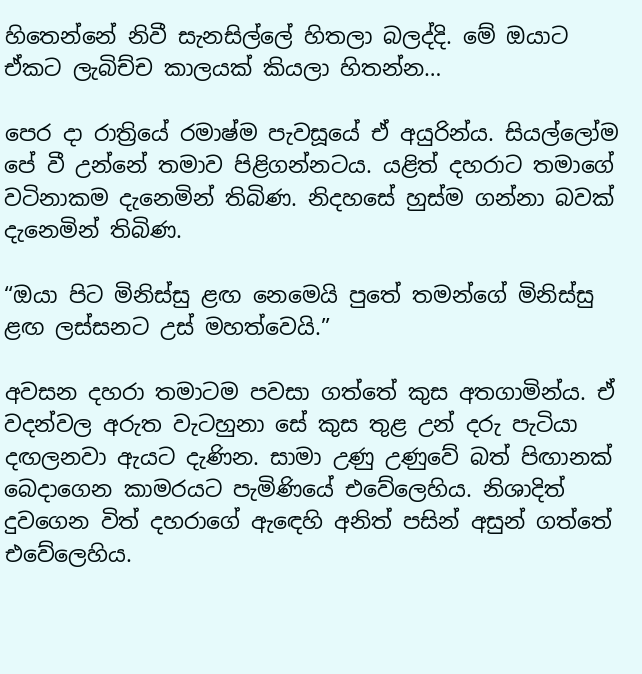හිතෙන්නේ නිවී සැනසිල්ලේ හිතලා බලද්දි. මේ ඔයාට ඒකට ලැබිච්ච කාලයක් කියලා හිතන්න…

පෙර දා රාත්‍රියේ රමාෂ්ම පැවසූයේ ඒ අයුරින්ය. සියල්ලෝම පේ වී උන්නේ තමාව පිළිගන්නටය. යළිත් දහරාට තමාගේ වටිනාකම දැනෙමින් තිබිණ. නිදහසේ හුස්ම ගන්නා බවක් දැනෙමින් තිබිණ.

“ඔයා පිට මිනිස්සු ළඟ නෙමෙයි පුතේ තමන්ගේ මිනිස්සු ළඟ ලස්සනට උස් මහත්වෙයි.”

අවසන දහරා තමාටම පවසා ගත්තේ කුස අතගාමින්ය. ඒ වදන්වල අරුත වැටහුනා සේ කුස තුළ උන් දරු පැටියා දඟලනවා ඇයට දැණින. සාමා උණු උණුවේ බත් පිඟානක් බෙදාගෙන කාමරයට පැමිණියේ එවේලෙහිය. නිශාදිත් දුවගෙන විත් දහරාගේ ඇඳෙහි අනිත් පසින් අසුන් ගත්තේ එවේලෙහිය.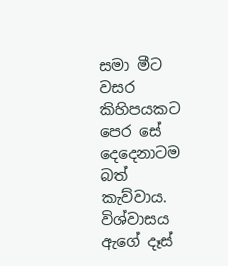සමා මීට වසර කිහිපයකට පෙර සේ දෙදෙනාටම බත් කැව්වාය. විශ්වාසය ඇගේ දෑස්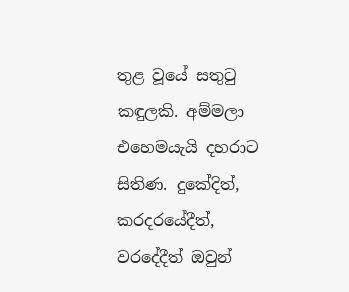තුළ වූයේ සතුටු කඳුලකි. අම්මලා එහෙමයැයි දහරාට සිතිණ. දුකේදිත්, කරදරයේදීත්, වරදේදීත් ඔවුන්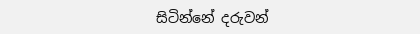සිටින්නේ දරුවන්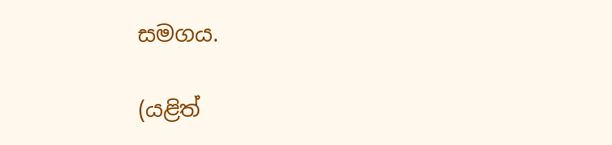සමගය.

(යළිත්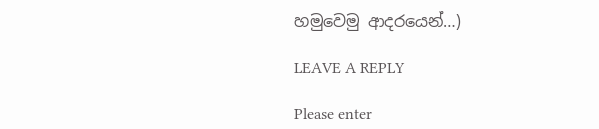හමුවෙමු ආදරයෙන්…)

LEAVE A REPLY

Please enter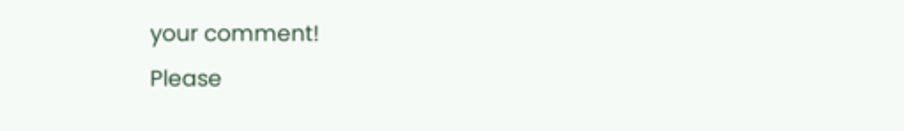your comment!
Please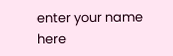enter your name here